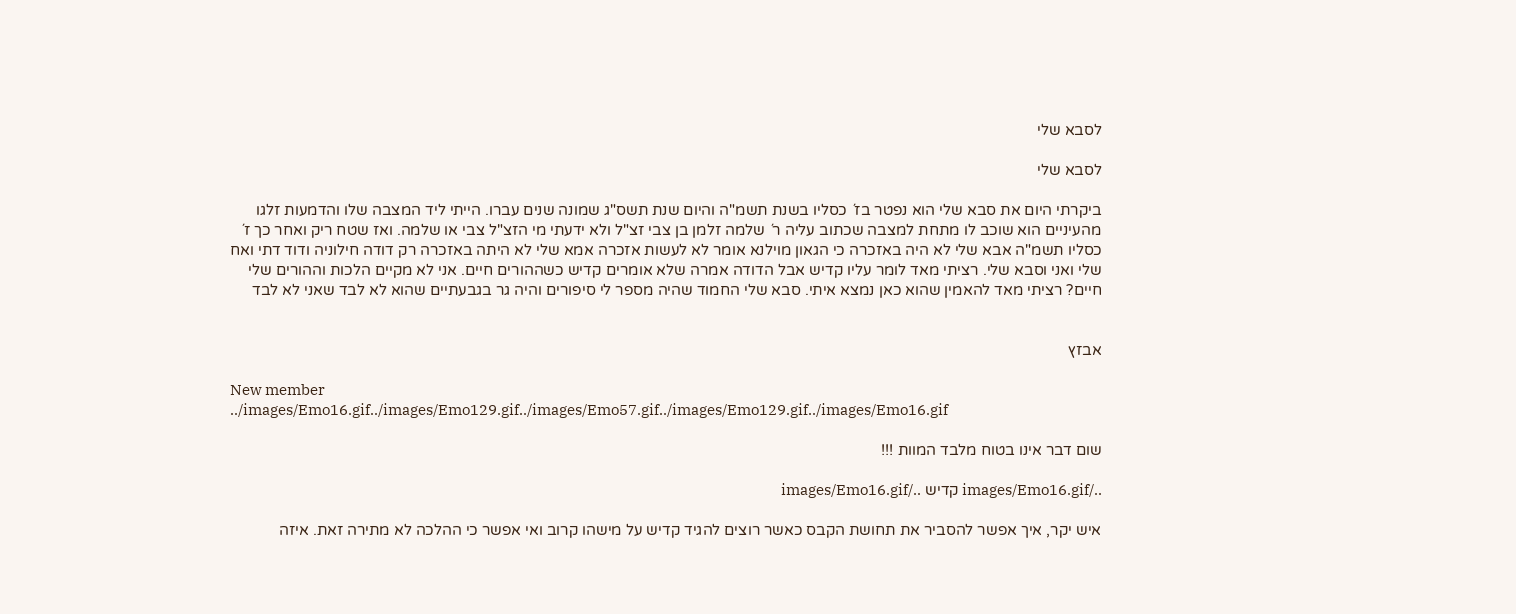לסבא שלי

לסבא שלי

ביקרתי היום את סבא שלי הוא נפטר בז´ כסליו בשנת תשמ"ה והיום שנת תשס"ג שמונה שנים עברו. הייתי ליד המצבה שלו והדמעות זלגו מהעיניים הוא שוכב לו מתחת למצבה שכתוב עליה ר´ שלמה זלמן בן צבי זצ"ל ולא ידעתי מי הזצ"ל צבי או שלמה. ואז שטח ריק ואחר כך ז´ כסליו תשמ"ה אבא שלי לא היה באזכרה כי הגאון מוילנא אומר לא לעשות אזכרה אמא שלי לא היתה באזכרה רק דודה חילוניה ודוד דתי ואח שלי ואני וסבא שלי. רציתי מאד לומר עליו קדיש אבל הדודה אמרה שלא אומרים קדיש כשההורים חיים. אני לא מקיים הלכות וההורים שלי חיים? רציתי מאד להאמין שהוא כאן נמצא איתי. סבא שלי החמוד שהיה מספר לי סיפורים והיה גר בגבעתיים שהוא לא לבד שאני לא לבד


אבזץ

New member
../images/Emo16.gif../images/Emo129.gif../images/Emo57.gif../images/Emo129.gif../images/Emo16.gif

שום דבר אינו בטוח מלבד המוות !!!

../images/Emo16.gif קדיש ../images/Emo16.gif

איש יקר, איך אפשר להסביר את תחושת הקבס כאשר רוצים להגיד קדיש על מישהו קרוב ואי אפשר כי ההלכה לא מתירה זאת. איזה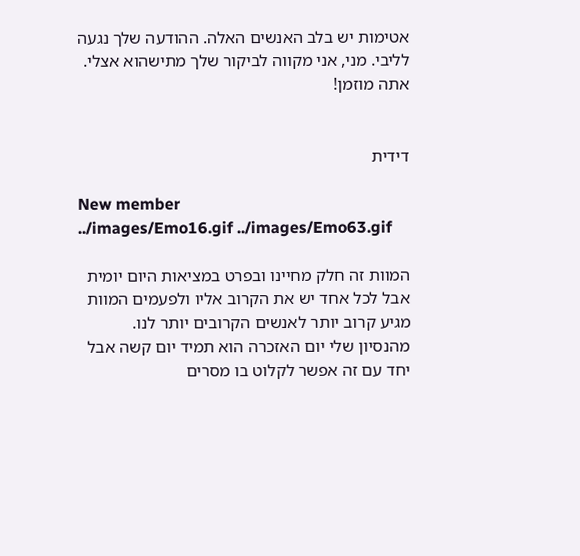אטימות יש בלב האנשים האלה. ההודעה שלך נגעה לליבי. מני, אני מקווה לביקור שלך מתישהוא אצלי. אתה מוזמן!


דידית

New member
../images/Emo16.gif ../images/Emo63.gif

המוות זה חלק מחיינו ובפרט במציאות היום יומית אבל לכל אחד יש את הקרוב אליו ולפעמים המוות מגיע קרוב יותר לאנשים הקרובים יותר לנו. מהנסיון שלי יום האזכרה הוא תמיד יום קשה אבל יחד עם זה אפשר לקלוט בו מסרים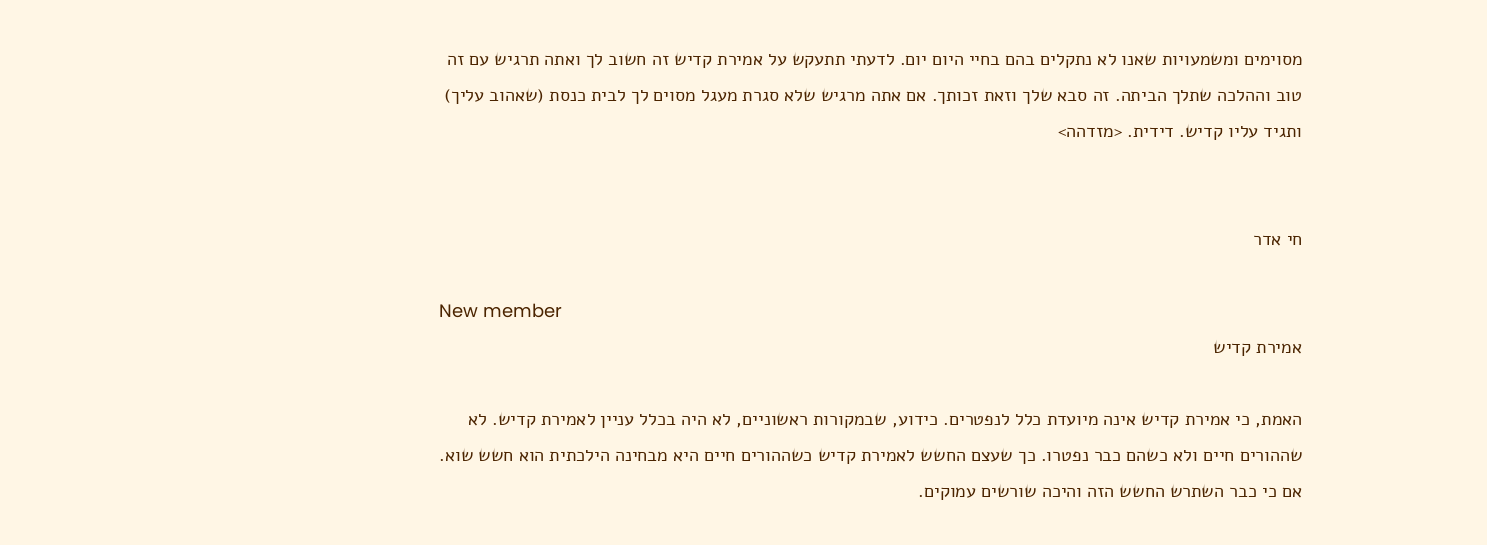מסוימים ומשמעויות שאנו לא נתקלים בהם בחיי היום יום. לדעתי תתעקש על אמירת קדיש זה חשוב לך ואתה תרגיש עם זה טוב וההלכה שתלך הביתה. זה סבא שלך וזאת זכותך. אם אתה מרגיש שלא סגרת מעגל מסוים לך לבית כנסת (שאהוב עליך) ותגיד עליו קדיש. דידית. <מזדהה>


חי אדר

New member
אמירת קדיש

האמת, כי אמירת קדיש אינה מיועדת כלל לנפטרים. כידוע, שבמקורות ראשוניים, לא היה בכלל עניין לאמירת קדיש. לא שההורים חיים ולא כשהם כבר נפטרו. כך שעצם החשש לאמירת קדיש כשההורים חיים היא מבחינה הילכתית הוא חשש שוא. אם כי כבר השתרש החשש הזה והיכה שורשים עמוקים.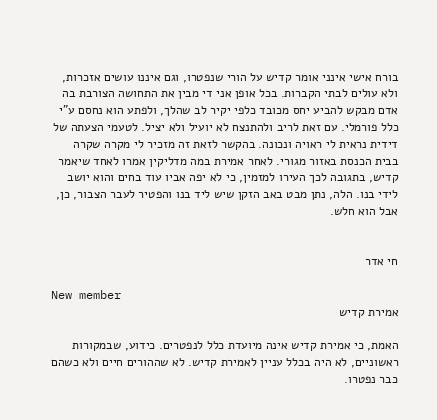בורח אישי אינני אומר קדיש על הורי שנפטרו, וגם איננו עושים אזכרות, ולא עולים לבתי הקברות. בכל אופן אני די מבין את התחושה הצורבת בה אדם מבקש להביע יחס מכובד כלפי יקיר לב שהלך, ולפתע הוא נחסם ע"י כלל פורמלי. עם זאת לריב ולהתנצח לא יועיל ולא יציל. לטעמי הצעתה של דידית נראית לי ראויה ונכונה. בהקשר לזאת זה מזכיר לי מקרה שקרה בבית הכנסת באזור מגורי. לאחר אמירת במה מדליקין אמרו לאחד שיאמר קדיש, בתגובה לכך העירו למזמין, כי לא יפה אביו עוד בחים והוא יושב לידי בנו. הלה, נתן מבט באב הזקן שיש ליד בנו והפטיר לעבר הצבור, כן, אבל הוא חלש.


חי אדר

New member
אמירת קדיש

האמת, כי אמירת קדיש אינה מיועדת כלל לנפטרים. כידוע, שבמקורות ראשוניים, לא היה בכלל עניין לאמירת קדיש. לא שההורים חיים ולא כשהם כבר נפטרו.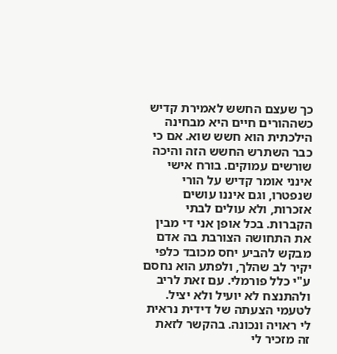כך שעצם החשש לאמירת קדיש כשההורים חיים היא מבחינה הילכתית הוא חשש שוא. אם כי כבר השתרש החשש הזה והיכה שורשים עמוקים. בורח אישי אינני אומר קדיש על הורי שנפטרו, וגם איננו עושים אזכרות, ולא עולים לבתי הקברות. בכל אופן אני די מבין את התחושה הצורבת בה אדם מבקש להביע יחס מכובד כלפי יקיר לב שהלך, ולפתע הוא נחסם ע"י כלל פורמלי. עם זאת לריב ולהתנצח לא יועיל ולא יציל. לטעמי הצעתה של דידית נראית לי ראויה ונכונה. בהקשר לזאת זה מזכיר לי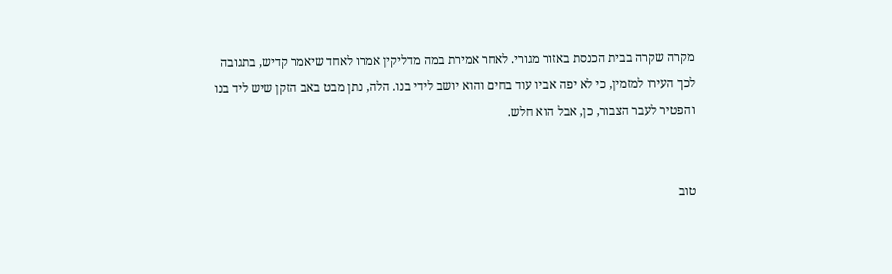מקרה שקרה בבית הכנסת באזור מגורי. לאחר אמירת במה מדליקין אמרו לאחד שיאמר קדיש, בתגובה לכך העירו למזמין, כי לא יפה אביו עוד בחים והוא יושב לידי בנו. הלה, נתן מבט באב הזקן שיש ליד בנו והפטיר לעבר הצבור, כן, אבל הוא חלש.


טוב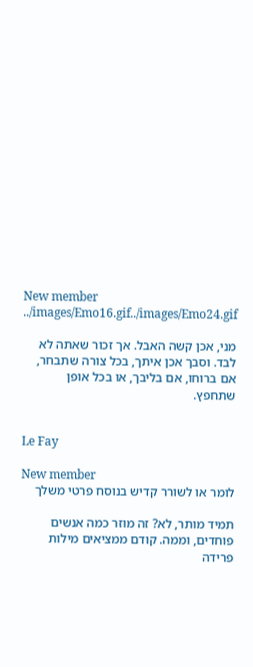New member
../images/Emo16.gif../images/Emo24.gif

מני, אכן קשה האבל. אך זכור שאתה לא לבד. וסבך אכן איתך, בכל צורה שתבחר, אם ברוחו, אם בליבך, או בכל אופן שתחפץ.


Le Fay

New member
לומר או לשורר קדיש בנוסח פרטי משלך

תמיד מותר, לא? זה מוזר כמה אנשים פוחדים, וממה. קודם ממציאים מילות פרידה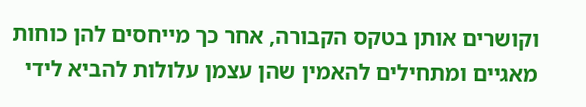וקושרים אותן בטקס הקבורה, אחר כך מייחסים להן כוחות מאגיים ומתחילים להאמין שהן עצמן עלולות להביא לידי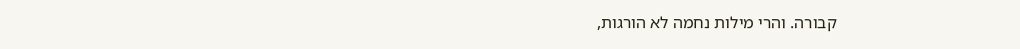קבורה. והרי מילות נחמה לא הורגות,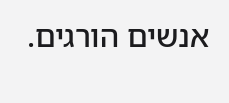אנשים הורגים.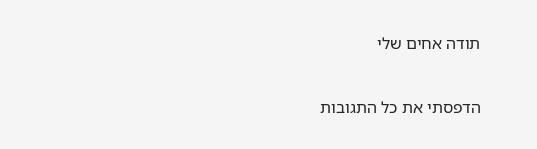תודה אחים שלי

הדפסתי את כל התגובות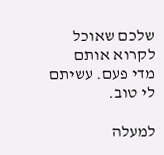שלכם שאוכל לקרוא אותם מדי פעם. עשיתם לי טוב.

למעלה